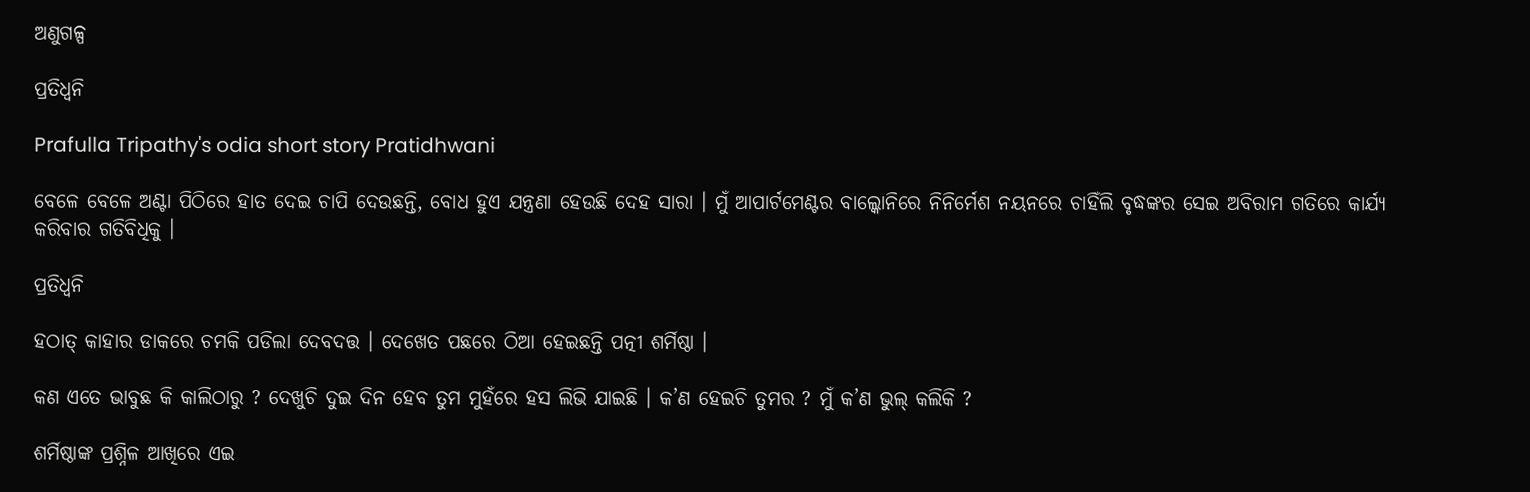ଅଣୁଗଳ୍ପ

ପ୍ରତିଧ୍ୱନି

Prafulla Tripathy's odia short story Pratidhwani

ବେଳେ ବେଳେ ଅଣ୍ଟା ପିଠିରେ ହାତ ଦେଇ ଚାପି ଦେଉଛନ୍ତି, ବୋଧ ହୁଏ ଯନ୍ତ୍ରଣା ହେଉଛି ଦେହ ସାରା । ମୁଁ ଆପାର୍ଟମେଣ୍ଟର ବାଲ୍କୋନିରେ ନିନିର୍ମେଶ ନୟନରେ ଚାହିଁଲି ବୃଦ୍ଧଙ୍କର ସେଇ ଅବିରାମ ଗତିରେ କାର୍ଯ୍ୟ କରିବାର ଗତିବିଧିକୁ ।

ପ୍ରତିଧ୍ୱନି

ହଠାତ୍ କାହାର ଡାକରେ ଚମକି ପଡିଲା ଦେବଦତ୍ତ । ଦେଖେତ ପଛରେ ଠିଆ ହେଇଛନ୍ତି ପତ୍ନୀ ଶର୍ମିଷ୍ଠା ।

କଣ ଏତେ ଭାବୁଛ କି କାଲିଠାରୁ ? ଦେଖୁଚି ଦୁଇ ଦିନ ହେବ ତୁମ ମୁହଁରେ ହସ ଲିଭି ଯାଇଛି । କ’ଣ ହେଇଚି ତୁମର ? ମୁଁ କ’ଣ ଭୁଲ୍ କଲିକି ?

ଶର୍ମିଷ୍ଠାଙ୍କ ପ୍ରଶ୍ନିଳ ଆଖିରେ ଏଇ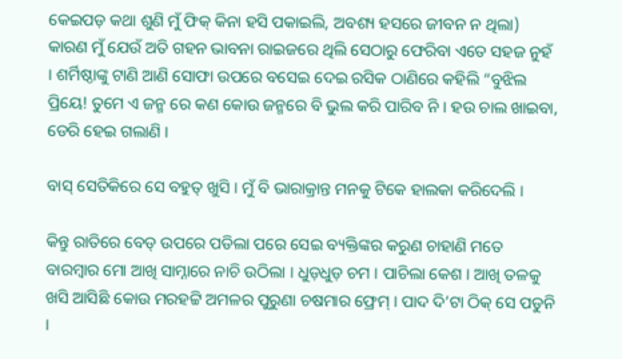କେଇପଡ଼ କଥା ଶୁଣି ମୁଁ ଫିକ୍ କିନା ହସି ପକାଇଲି, ଅବଶ୍ୟ ହସରେ ଜୀବନ ନ ଥିଲା) କାରଣ ମୁଁ ଯେଉଁ ଅତି ଗହନ ଭାବନା ରାଇଜରେ ଥିଲି ସେଠାରୁ ଫେରିବା ଏତେ ସହଜ ନୁହଁ । ଶର୍ମିଷ୍ଠାଙ୍କୁ ଟାଣି ଆଣି ସୋଫା ଉପରେ ବସେଇ ଦେଇ ରସିକ ଠାଣିରେ କହିଲି “ବୁଝିଲ ପ୍ରିୟେ! ତୁମେ ଏ ଜନ୍ମ ରେ କଣ କୋଉ ଜନ୍ମରେ ବି ଭୁଲ କରି ପାରିବ ନି । ହଉ ଚାଲ ଖାଇବା, ଡେରି ହେଇ ଗଲାଣି ।

ବାସ୍ ସେତିକିରେ ସେ ବହୁତ୍ ଖୁସି । ମୁଁ ବି ଭାରାକ୍ରାନ୍ତ ମନକୁ ଟିକେ ହାଲକା କରିଦେଲି ।

କିନ୍ତୁ ରାତିରେ ବେଡ୍ ଉପରେ ପଡିଲା ପରେ ସେଇ ବ୍ୟକ୍ତିଙ୍କର କରୁଣ ଚାହାଣି ମତେ ବାରମ୍ବାର ମୋ ଆଖି ସାମ୍ନାରେ ନାଚି ଉଠିଲା । ଧୁଡ଼ଧୁଡ଼ ଚମ । ପାଚିଲା କେଶ । ଆଖି ତଳକୁ ଖସି ଆସିଛି କୋଉ ମରହଟ୍ଟି ଅମଳର ପୁରୁଣା ଚଷମାର ଫ୍ରେମ୍ । ପାଦ ଦି’ଟା ଠିକ୍ ସେ ପଡୁନି ।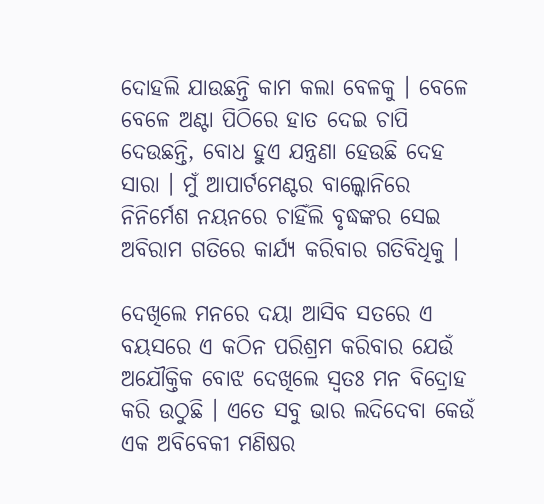ଦୋହଲି ଯାଉଛନ୍ତି କାମ କଲା ବେଳକୁ । ବେଳେ ବେଳେ ଅଣ୍ଟା ପିଠିରେ ହାତ ଦେଇ ଚାପି ଦେଉଛନ୍ତି, ବୋଧ ହୁଏ ଯନ୍ତ୍ରଣା ହେଉଛି ଦେହ ସାରା । ମୁଁ ଆପାର୍ଟମେଣ୍ଟର ବାଲ୍କୋନିରେ ନିନିର୍ମେଶ ନୟନରେ ଚାହିଁଲି ବୃଦ୍ଧଙ୍କର ସେଇ ଅବିରାମ ଗତିରେ କାର୍ଯ୍ୟ କରିବାର ଗତିବିଧିକୁ ।

ଦେଖିଲେ ମନରେ ଦୟା ଆସିବ ସତରେ ଏ ବୟସରେ ଏ କଠିନ ପରିଶ୍ରମ କରିବାର ଯେଉଁ ଅଯୌକ୍ତିକ ବୋଝ ଦେଖିଲେ ସ୍ୱତଃ ମନ ବିଦ୍ରୋହ କରି ଉଠୁଛି । ଏତେ ସବୁ ଭାର ଲଦିଦେବା କେଉଁ ଏକ ଅବିବେକୀ ମଣିଷର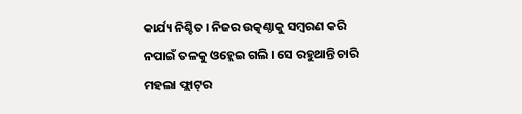କାର୍ଯ୍ୟ ନିଶ୍ଚିତ । ନିଜର ଉତ୍କଣ୍ଠାକୁ ସମ୍ବରଣ କରି ନପାଇଁ ତଳକୁ ଓହ୍ଲେଇ ଗଲି । ସେ ରହୁଥାନ୍ତି ଚାରି ମହଲା ଫ୍ଲାଟ୍‌ର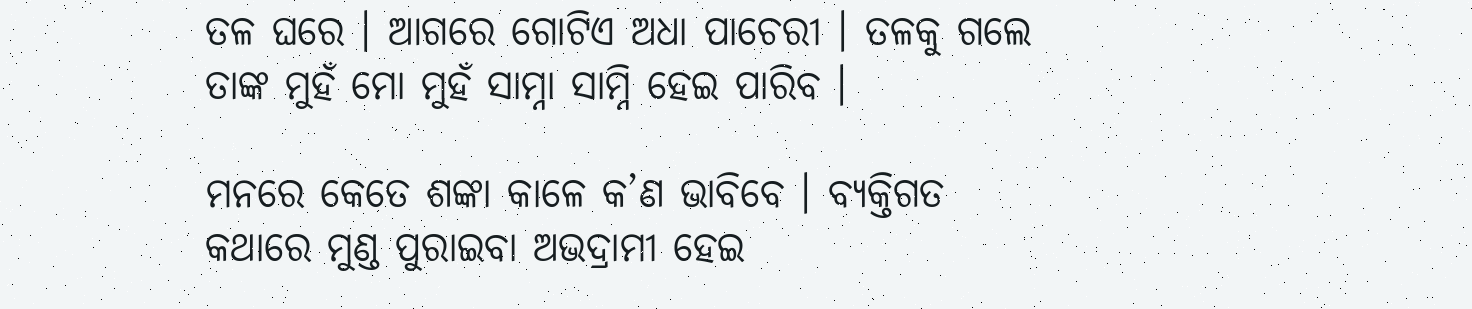ତଳ ଘରେ । ଆଗରେ ଗୋଟିଏ ଅଧା ପାଚେରୀ । ତଳକୁ ଗଲେ ତାଙ୍କ ମୁହଁ ମୋ ମୁହଁ ସାମ୍ନା ସାମ୍ନି ହେଇ ପାରିବ ।

ମନରେ କେତେ ଶଙ୍କା କାଳେ କ’ଣ ଭାବିବେ । ବ୍ୟକ୍ତିଗତ କଥାରେ ମୁଣ୍ଡ ପୁରାଇବା ଅଭଦ୍ରାମୀ ହେଇ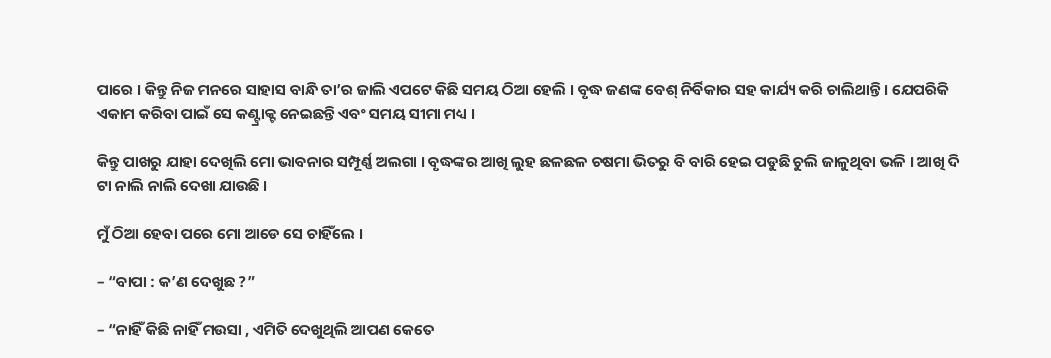ପାରେ । କିନ୍ତୁ ନିଜ ମନରେ ସାହାସ ବାନ୍ଧି ତା’ର ଜାଲି ଏପଟେ କିଛି ସମୟ ଠିଆ ହେଲି । ବୃଦ୍ଧ ଜଣଙ୍କ ବେଶ୍‌ ନିର୍ବିକାର ସହ କାର୍ଯ୍ୟ କରି ଚାଲିଥାନ୍ତି । ଯେପରିକି ଏକାମ କରିବା ପାଇଁ ସେ କଣ୍ଟ୍ରାକ୍ଟ ନେଇଛନ୍ତି ଏବଂ ସମୟ ସୀମା ମଧ୍ୟ ।

କିନ୍ତୁ ପାଖରୁ ଯାହା ଦେଖିଲି ମୋ ଭାବନାର ସମ୍ପୂର୍ଣ୍ଣ ଅଲଗା । ବୃଦ୍ଧଙ୍କର ଆଖି ଲୁହ ଛଳଛଳ ଚଷମା ଭିତରୁ ବି ବାରି ହେଇ ପଡୁଛି ଚୁଲି ଜାଳୁଥିବା ଭଳି । ଆଖି ଦି ଟା ନାଲି ନାଲି ଦେଖା ଯାଉଛି ।

ମୁଁ ଠିଆ ହେବା ପରେ ମୋ ଆଡେ ସେ ଚାହିଁଲେ ।

– “ବାପା : କ’ଣ ଦେଖୁଛ ?”

– “ନାହିଁ କିଛି ନାହିଁ ମଉସା , ଏମିତି ଦେଖୁଥିଲି ଆପଣ କେତେ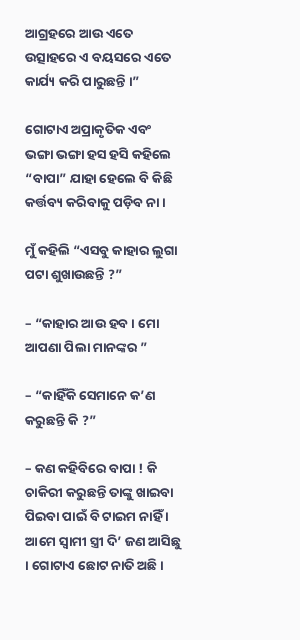ଆଗ୍ରହରେ ଆଉ ଏତେ ଉତ୍ସାହରେ ଏ ବୟସରେ ଏତେ କାର୍ଯ୍ୟ କରି ପାରୁଛନ୍ତି ।”

ଗୋଟାଏ ଅପ୍ରାକୃତିକ ଏବଂ ଭଙ୍ଗା ଭଙ୍ଗା ହସ ହସି କହିଲେ “ବାପା” ଯାହା ହେଲେ ବି କିଛି କର୍ତ୍ତବ୍ୟ କରିବାକୁ ପଡ଼ିବ ନା ।

ମୁଁ କହିଲି “ଏସବୁ କାହାର ଲୁଗା ପଟା ଶୁଖାଉଛନ୍ତି ?”

– “କାହାର ଆଉ ହବ । ମୋ ଆପଣା ପିଲା ମାନଙ୍କର ”

– “କାହିଁକି ସେମାନେ କ’ଣ କରୁଛନ୍ତି କି ?”

– କଣ କହିବିରେ ବାପା ! କି ଚାକିରୀ କରୁଛନ୍ତି ତାଙ୍କୁ ଖାଇବା ପିଇବା ପାଇଁ ବି ଟାଇମ ନାହିଁ । ଆମେ ସ୍ୱାମୀ ସ୍ତ୍ରୀ ଦି’ ଜଣ ଆସିଛୁ । ଗୋଟାଏ ଛୋଟ ନାତି ଅଛି ।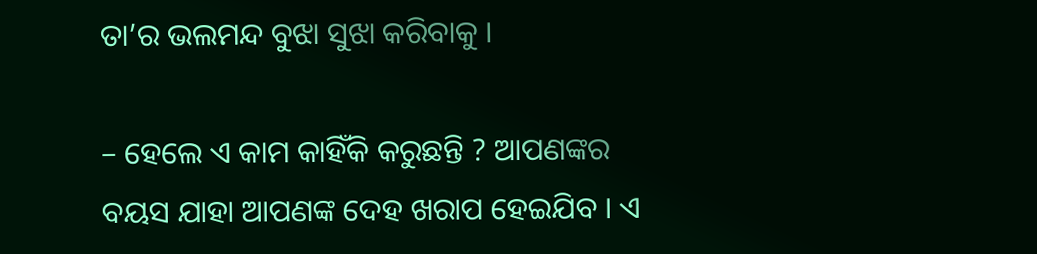ତା’ର ଭଲମନ୍ଦ ବୁଝା ସୁଝା କରିବାକୁ ।

– ହେଲେ ଏ କାମ କାହିଁକି କରୁଛନ୍ତି ? ଆପଣଙ୍କର ବୟସ ଯାହା ଆପଣଙ୍କ ଦେହ ଖରାପ ହେଇଯିବ । ଏ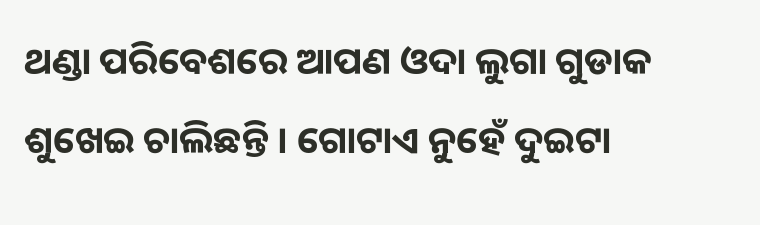ଥଣ୍ଡା ପରିବେଶରେ ଆପଣ ଓଦା ଲୁଗା ଗୁଡାକ ଶୁଖେଇ ଚାଲିଛନ୍ତି । ଗୋଟାଏ ନୁହେଁ ଦୁଇଟା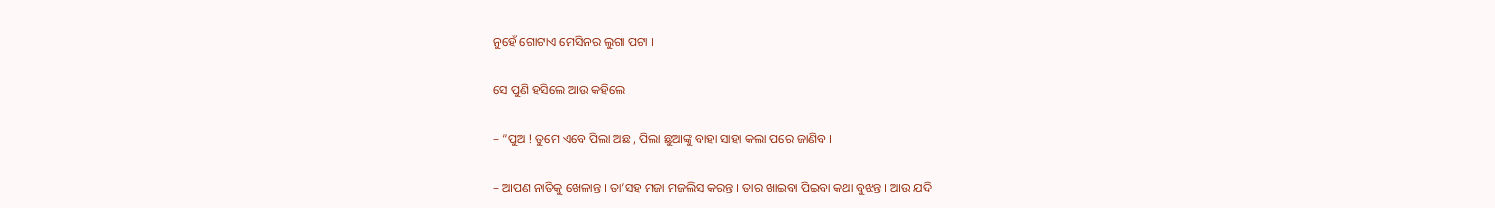ନୁହେଁ ଗୋଟାଏ ମେସିନର ଲୁଗା ପଟା ।

ସେ ପୁଣି ହସିଲେ ଆଉ କହିଲେ

– “ପୁଅ ! ତୁମେ ଏବେ ପିଲା ଅଛ , ପିଲା ଛୁଆଙ୍କୁ ବାହା ସାହା କଲା ପରେ ଜାଣିବ ।

– ଆପଣ ନାତିକୁ ଖେଳାନ୍ତ । ତା’ସହ ମଜା ମଜଲିସ କରନ୍ତ । ତାର ଖାଇବା ପିଇବା କଥା ବୁଝନ୍ତ । ଆଉ ଯଦି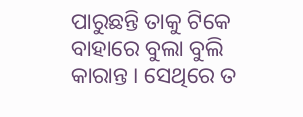ପାରୁଛନ୍ତି ତାକୁ ଟିକେ ବାହାରେ ବୁଲା ବୁଲି କାରାନ୍ତ । ସେଥିରେ ତ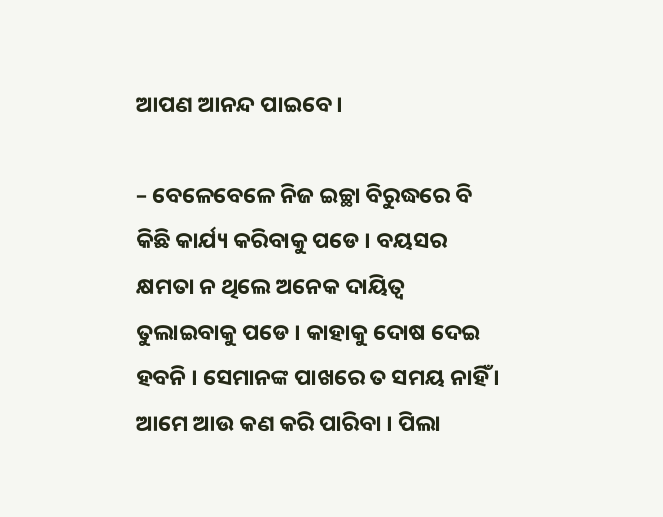ଆପଣ ଆନନ୍ଦ ପାଇବେ ।

– ବେଳେବେଳେ ନିଜ ଇଚ୍ଛା ବିରୁଦ୍ଧରେ ବି କିଛି କାର୍ଯ୍ୟ କରିବାକୁ ପଡେ । ବୟସର କ୍ଷମତା ନ ଥିଲେ ଅନେକ ଦାୟିତ୍ୱ ତୁଲାଇବାକୁ ପଡେ । କାହାକୁ ଦୋଷ ଦେଇ ହବନି । ସେମାନଙ୍କ ପାଖରେ ତ ସମୟ ନାହିଁ । ଆମେ ଆଉ କଣ କରି ପାରିବା । ପିଲା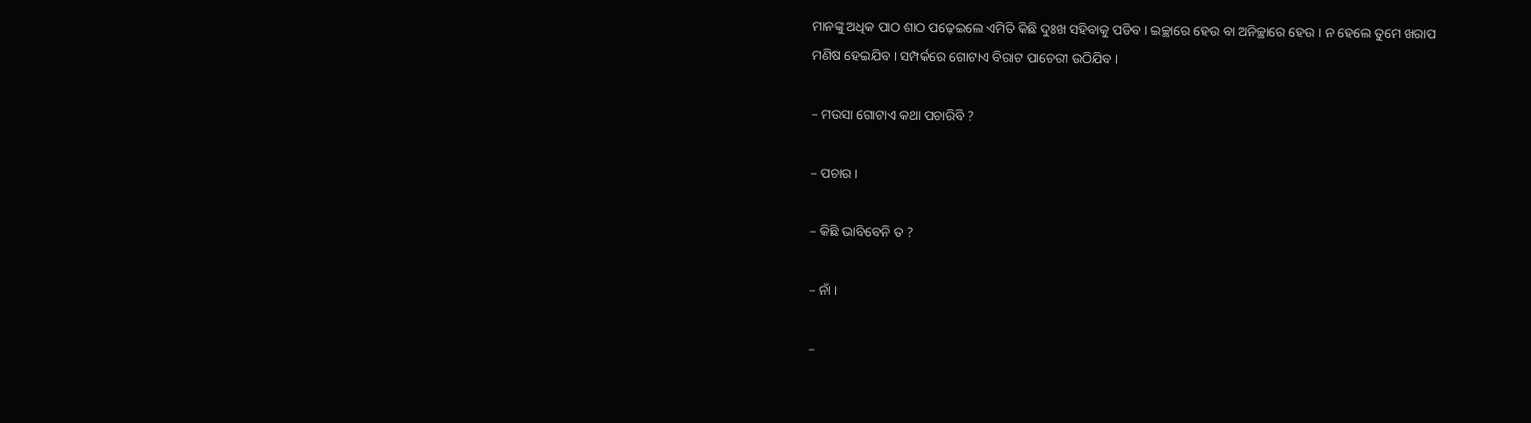ମାନଙ୍କୁ ଅଧିକ ପାଠ ଶାଠ ପଢ଼େଇଲେ ଏମିତି କିଛି ଦୁଃଖ ସହିବାକୁ ପଡିବ । ଇଚ୍ଛାରେ ହେଉ ବା ଅନିଚ୍ଛାରେ ହେଉ । ନ ହେଲେ ତୁମେ ଖରାପ ମଣିଷ ହେଇଯିବ । ସମ୍ପର୍କରେ ଗୋଟାଏ ବିରାଟ ପାଚେରୀ ଉଠିଯିବ ।

– ମଉସା ଗୋଟାଏ କଥା ପଚାରିବି ?

– ପଚାର ।

– କିଛି ଭାବିବେନି ତ ?

– ନାଁ ।

–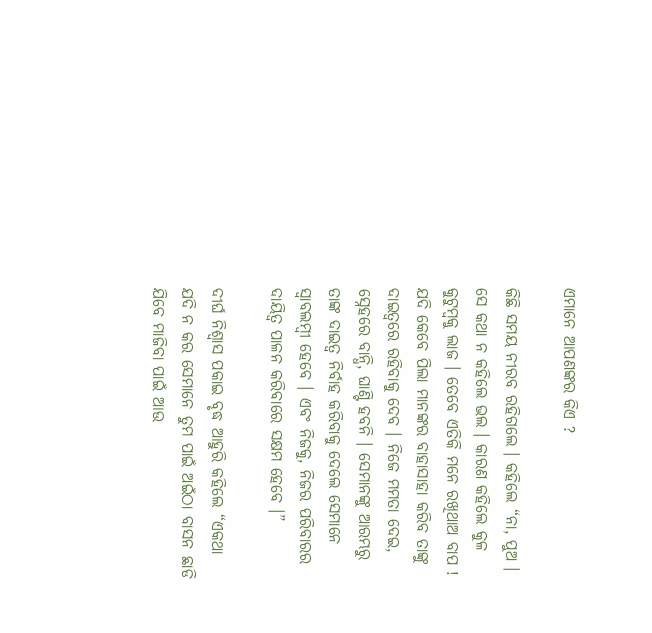ଏମାନେ ଆପଣଙ୍କର କିଏ ?

କିଛି ସମୟ ନୀରବ ରହିଗଲେ । କହିଲେ “ନା, ପୁଅ । ସେ କଥା ନ କହିଲେ ଭଲ । କାରଣ କହିଲେ କୁଳ କୁଟୁମ୍ବକୁ ଲାଜ । ତେବେ ଏତିକି ମନେ ରଖିଥାଅ ବାପ ! ଯଦି କେବେ ପିଲା ମାନଙ୍କର ବାହାସାହା କରିବ ତାଙ୍କୁ ଦାଇତ୍ୱରେ ରହିବାକୁ ଦେବ । ନିଜେ ମମତା ଦେଇ, ସ୍ନେହରେ ବାନ୍ଧି, ଘାଣ୍ଟି ହବନି । ସେମାନଙ୍କୁ ଆରମ୍ଭରୁ ତାଙ୍କ ଦାଇତ୍ୱ ନିର୍ବାହ କରିବାକୁ ଦେଲେ ସେମାନେ ସ୍ୱାବଲମ୍ବୀ ହେବେ । ଏବଂ ନିଜକୁ, ନିଜର ପରିବାରର ଦାୟିତ୍ୱ ପାଳନ କରିବାରେ ସକ୍ଷମ ହେବେ ।”

ଦୀର୍ଘ ନିଶ୍ୱାସ ପକାଇ ବୃଦ୍ଧ ଆହୁରି କହିଲେ “ଏକଥା ଯଦି ନ କର ସେମାନେ ତୁମ ପାଇଁ ଅଇଁଠା ବାସନ ଛାଡି ଯିବେ ମାଜିବା ପାଇଁ ଆଉ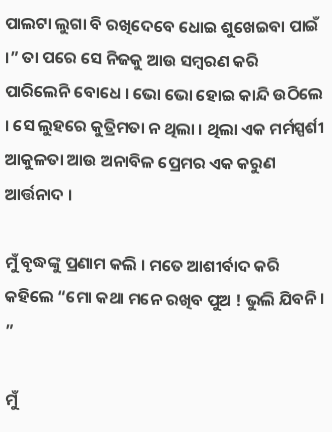ପାଲଟା ଲୁଗା ବି ରଖିଦେବେ ଧୋଇ ଶୁଖେଇବା ପାଇଁ ।” ତା ପରେ ସେ ନିଜକୁ ଆଉ ସମ୍ବରଣ କରି ପାରିଲେନି ବୋଧେ । ଭୋ ଭୋ ହୋଇ କାନ୍ଦି ଉଠିଲେ । ସେ ଲୁହରେ କୁତ୍ରିମତା ନ ଥିଲା । ଥିଲା ଏକ ମର୍ମସ୍ପର୍ଶୀ ଆକୁଳତା ଆଉ ଅନାବିଳ ପ୍ରେମର ଏକ କରୁଣ ଆର୍ତ୍ତନାଦ ।

ମୁଁ ବୃଦ୍ଧଙ୍କୁ ପ୍ରଣାମ କଲି । ମତେ ଆଶୀର୍ବାଦ କରି କହିଲେ “ମୋ କଥା ମନେ ରଖିବ ପୁଅ ! ଭୁଲି ଯିବନି । ”

ମୁଁ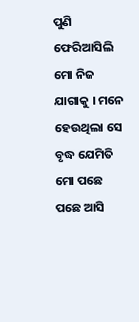ପୁଣି ଫେରିଆସିଲି ମୋ ନିଜ ଯାଗାକୁ । ମନେ ହେଉଥିଲା ସେ ବୃଦ୍ଧ ଯେମିତି ମୋ ପଛେ ପଛେ ଆସି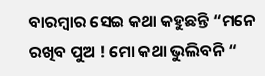ବାରମ୍ବାର ସେଇ କଥା କହୁଛନ୍ତି “ମନେ ରଖିବ ପୁଅ ! ମୋ କଥା ଭୁଲିବନି “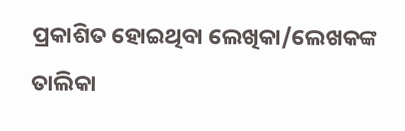ପ୍ରକାଶିତ ହୋଇଥିବା ଲେଖିକା/ଲେଖକଙ୍କ ତାଲିକା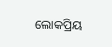ଲୋକପ୍ରିୟ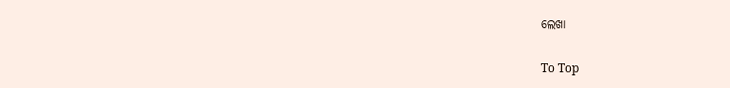ଲେଖା

To Top